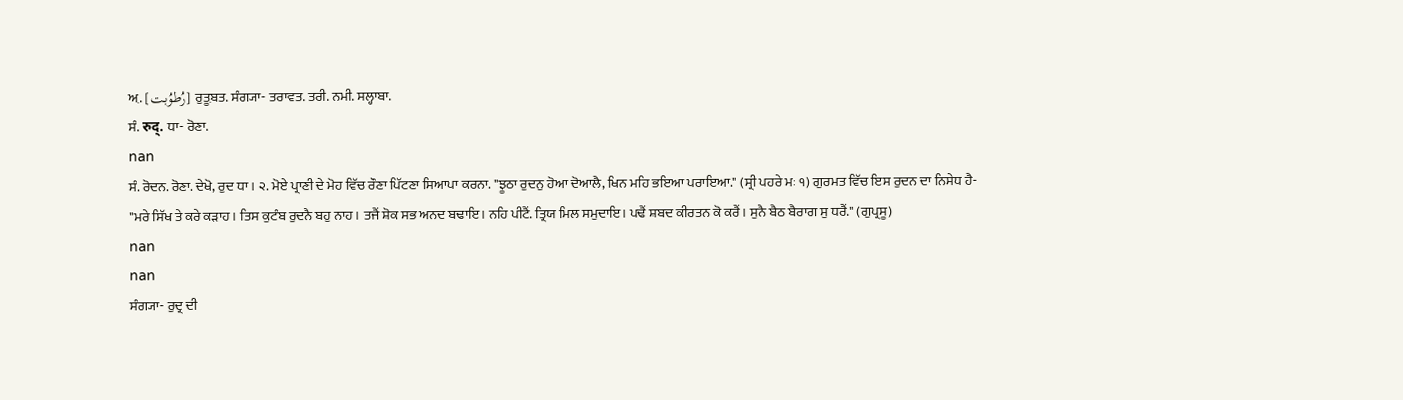ਅ਼. [رُطوُبت] ਰੁਤ਼ੂਬਤ. ਸੰਗ੍ਯਾ- ਤਰਾਵਤ. ਤਰੀ. ਨਮੀ. ਸਲ੍ਹਾਬਾ.
ਸੰ. रुद्. ਧਾ- ਰੋਣਾ.
nan
ਸੰ. ਰੋਦਨ. ਰੋਣਾ. ਦੇਖੋ, ਰੁਦ ਧਾ। ੨. ਮੋਏ ਪ੍ਰਾਣੀ ਦੇ ਮੋਹ ਵਿੱਚ ਰੌਣਾ ਪਿੱਟਣਾ ਸਿਆਪਾ ਕਰਨਾ. "ਝੂਠਾ ਰੁਦਨੁ ਹੋਆ ਦੋਆਲੈ, ਖਿਨ ਮਹਿ ਭਇਆ ਪਰਾਇਆ." (ਸ੍ਰੀ ਪਹਰੇ ਮਃ ੧) ਗੁਰਮਤ ਵਿੱਚ ਇਸ ਰੁਦਨ ਦਾ ਨਿਸੇਧ ਹੈ- "ਮਰੇ ਸਿੱਖ ਤੇ ਕਰੇ ਕੜਾਹ। ਤਿਸ ਕੁਟੰਬ ਰੁਦਨੈ ਬਹੁ ਨਾਹ। ਤਜੈਂ ਸ਼ੋਕ ਸਭ ਅਨਦ ਬਢਾਇ। ਨਹਿ ਪੀਟੈਂ. ਤ੍ਰਿਯ ਮਿਲ ਸਮੁਦਾਇ। ਪਢੈਂ ਸ਼ਬਦ ਕੀਰਤਨ ਕੋ ਕਰੈਂ। ਸੁਨੈ ਬੈਠ ਬੈਰਾਗ ਸੁ ਧਰੈਂ." (ਗੁਪ੍ਰਸੂ)
nan
nan
ਸੰਗ੍ਯਾ- ਰੁਦ੍ਰ ਦੀ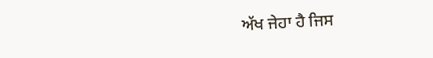ਅੱਖ ਜੇਹਾ ਹੈ ਜਿਸ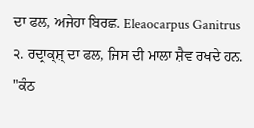ਦਾ ਫਲ, ਅਜੇਹਾ ਬਿਰਛ. Eleaocarpus Ganitrus ੨. ਰਦ੍ਰਾਕ੍ਸ਼੍ ਦਾ ਫਲ, ਜਿਸ ਦੀ ਮਾਲਾ ਸ਼ੈਵ ਰਖਦੇ ਹਨ. "ਕੰਠ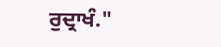ਰੁਦ੍ਰਾਖੰ."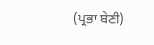(ਪ੍ਰਭਾ ਬੇਣੀ)